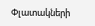Փլատակների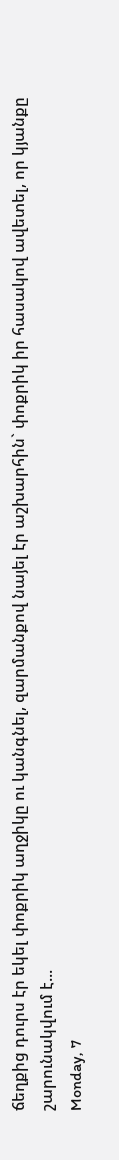ճեղքից դուրս էր եկել փոքրիկ աղջիկը ու կանգնել, զարմանքով նայել էր աշխարհին` փոքրիկ իր հասակով ավետել, որ կյանքը շարունակվում է...
Monday, 7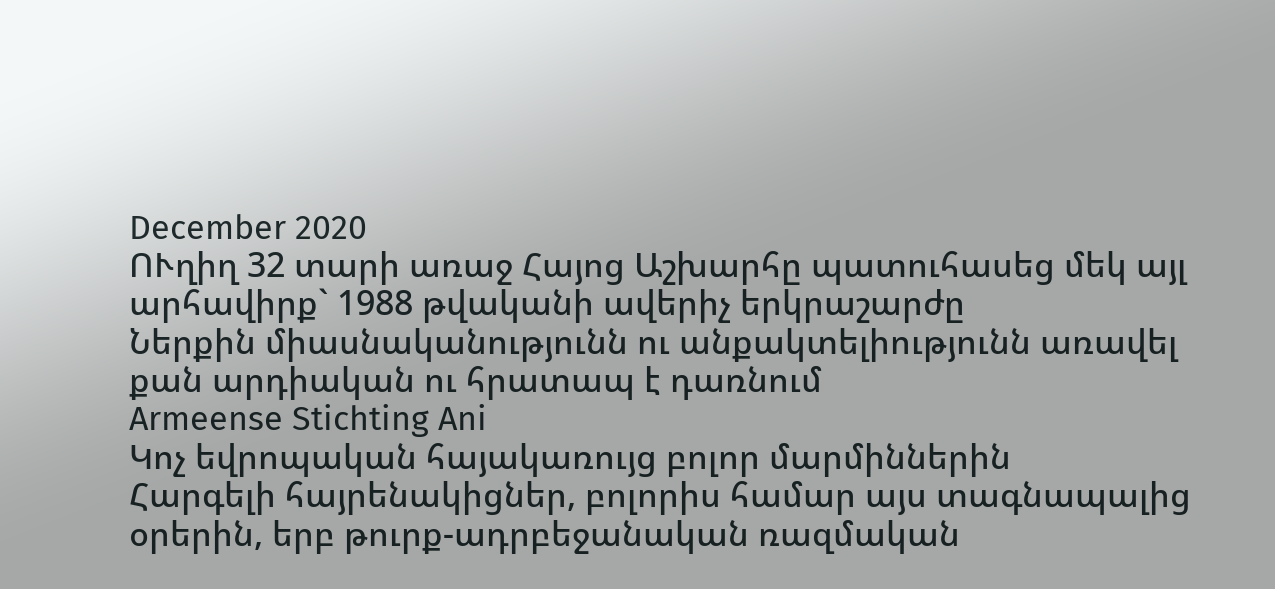December 2020
ՈՒղիղ 32 տարի առաջ Հայոց Աշխարհը պատուհասեց մեկ այլ արհավիրք` 1988 թվականի ավերիչ երկրաշարժը
Ներքին միասնականությունն ու անքակտելիությունն առավել քան արդիական ու հրատապ է դառնում
Armeense Stichting Ani
Կոչ եվրոպական հայակառույց բոլոր մարմիններին
Հարգելի հայրենակիցներ, բոլորիս համար այս տագնապալից օրերին, երբ թուրք-ադրբեջանական ռազմական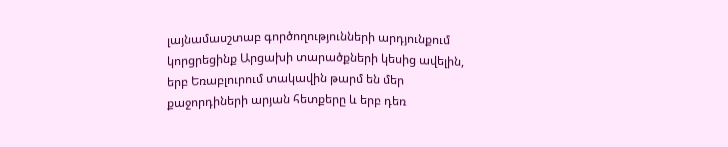լայնամասշտաբ գործողությունների արդյունքում կորցրեցինք Արցախի տարածքների կեսից ավելին, երբ Եռաբլուրում տակավին թարմ են մեր քաջորդիների արյան հետքերը և երբ դեռ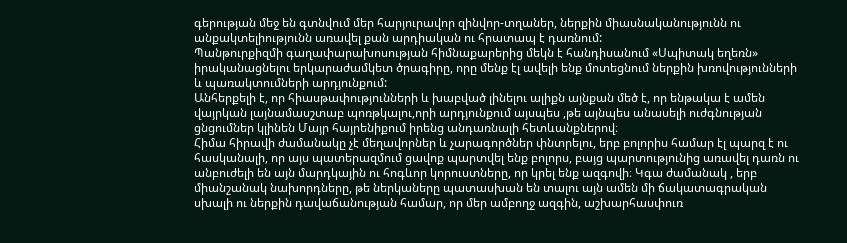գերության մեջ են գտնվում մեր հարյուրավոր զինվոր-տղաներ, ներքին միասնականությունն ու անքակտելիությունն առավել քան արդիական ու հրատապ է դառնում:
Պանթուրքիզմի գաղափարախոսության հիմնաքարերից մեկն է հանդիսանում «Սպիտակ եղեռն» իրականացնելու երկարաժամկետ ծրագիրը, որը մենք էլ ավելի ենք մոտեցնում ներքին խռովությունների և պառակտումների արդյունքում:
Անհերքելի է, որ հիասթափությունների և խաբված լինելու ալիքն այնքան մեծ է, որ ենթակա է ամեն վայրկան լայնամասշտաբ պոռթկալու,որի արդյունքում այսպես ,թե այնպես անասելի ուժգնության ցնցումներ կլինեն Մայր հայրենիքում իրենց անդառնալի հետևանքներով։
Հիմա հիրավի ժամանակը չէ մեղավորներ և չարագործներ փնտրելու, երբ բոլորիս համար էլ պարզ է ու հասկանալի, որ այս պատերազմում ցավոք պարտվել ենք բոլորս, բայց պարտությունից առավել դառն ու անբուժելի են այն մարդկային ու հոգևոր կորուստները, որ կրել ենք ազգովի։ Կգա ժամանակ , երբ միանշանակ նախորդները, թե ներկաները պատասխան են տալու այն ամեն մի ճակատագրական սխալի ու ներքին դավաճանության համար, որ մեր ամբողջ ազգին, աշխարհասփուռ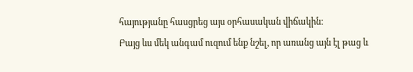հայությանը հասցրեց այս օրհասական վիճակին։
Բայց ևս մեկ անգամ ուզում ենք նշել, որ առանց այն էլ թաց և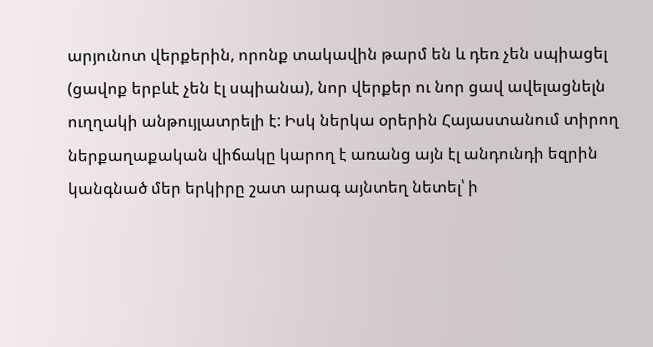արյունոտ վերքերին, որոնք տակավին թարմ են և դեռ չեն սպիացել (ցավոք երբևէ չեն էլ սպիանա), նոր վերքեր ու նոր ցավ ավելացնելն ուղղակի անթույլատրելի է: Իսկ ներկա օրերին Հայաստանում տիրող ներքաղաքական վիճակը կարող է առանց այն էլ անդունդի եզրին կանգնած մեր երկիրը շատ արագ այնտեղ նետել՝ ի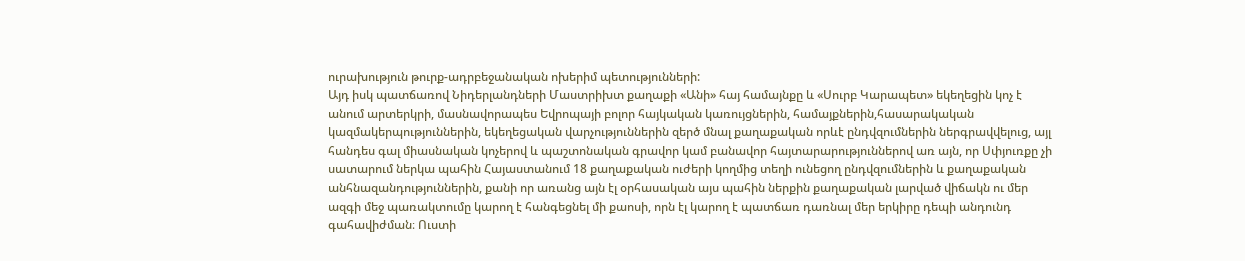ուրախություն թուրք-ադրբեջանական ոխերիմ պետությունների:
Այդ իսկ պատճառով Նիդերլանդների Մաստրիխտ քաղաքի «Անի» հայ համայնքը և «Սուրբ Կարապետ» եկեղեցին կոչ է անում արտերկրի, մասնավորապես Եվրոպայի բոլոր հայկական կառույցներին, համայքներին,հասարակական կազմակերպություններին, եկեղեցական վարչություններին զերծ մնալ քաղաքական որևէ ընդվզումներին ներգրավվելուց, այլ հանդես գալ միասնական կոչերով և պաշտոնական գրավոր կամ բանավոր հայտարարություններով առ այն, որ Սփյուռքը չի սատարում ներկա պահին Հայաստանում 18 քաղաքական ուժերի կողմից տեղի ունեցող ընդվզումներին և քաղաքական անհնազանդություններին, քանի որ առանց այն էլ օրհասական այս պահին ներքին քաղաքական լարված վիճակն ու մեր ազգի մեջ պառակտումը կարող է հանգեցնել մի քաոսի, որն էլ կարող է պատճառ դառնալ մեր երկիրը դեպի անդունդ գահավիժման։ Ուստի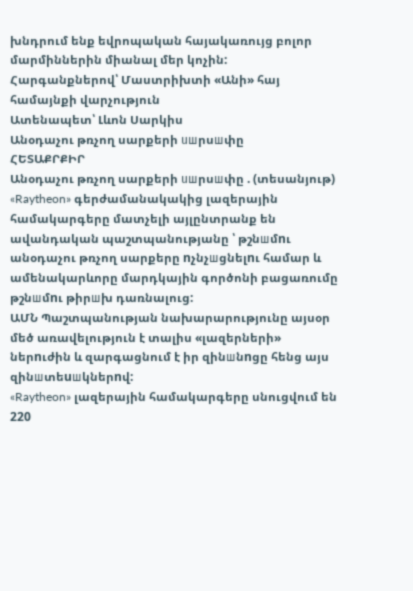խնդրում ենք եվրոպական հայակառույց բոլոր մարմիններին միանալ մեր կոչին:
Հարգանքներով՝ Մաստրիխտի «Անի» հայ համայնքի վարչություն
Ատենապետ՝ Լևոն Սարկիս
Անօդաչու թռչող սարքերի uшրսшփը
ՀԵՏԱՔՐՔԻՐ
Անօդաչու թռչող սարքերի uшրսшփը . (տեսանյութ)
«Raytheon» գերժամանակակից լազերային համակարգերը մատչելի այլընտրանք են ավանդական պաշտպանությանը ՝ թշնшմnւ անօդաչու թռչող սարքերը nչնչшցնելnւ համար և ամենակարևորը մարդկային գործոնի բացառումը թշնшմnւ թիրшխ դառնալուց:
ԱՄՆ Պաշտպանության նախարարությունը այսօր մեծ առավելություն է տալիս «լազերների» ներnւժին և զարգացնում է իր զինшնnցը հենց այս զինшտեuшկներnվ:
«Raytheon» լազերային համակարգերը սնուցվում են 220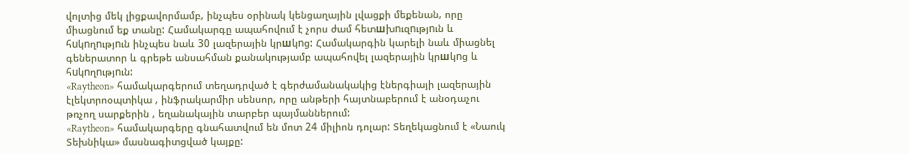վոլտից մեկ լիցքավորմամբ, ինչպես օրինակ կենցաղային լվացքի մեքենան, որը միացնում եք տանը: Համակարգը ապահովում է չորս ժամ հետшխnւզnւթյnւն և հuկnղnւթյnւն ինչպես նաև 30 լազերային կրшկnց: Համակարգին կարելի նաև միացնել գեներատոր և գրեթե անսահման քանակությամբ ապահովել լազերային կրшկnց և հuկnղnւթյnւն:
«Raytheon» համակարգերում տեղադրված է գերժամանակակից էներգիայի լազերային էլեկտրոօպտիկա , ինֆրակարմիր սենսոր, որը անթերի հայտնաբերում է անօդաչու թռչող սարքերին , եղանակային տարբեր պայմաններում:
«Raytheon» համակարգերը գնահատվում են մոտ 24 միլիոն դոլար: Տեղեկացնում է «Նաուկ Տեխնիկա» մասնագիտցված կայքը: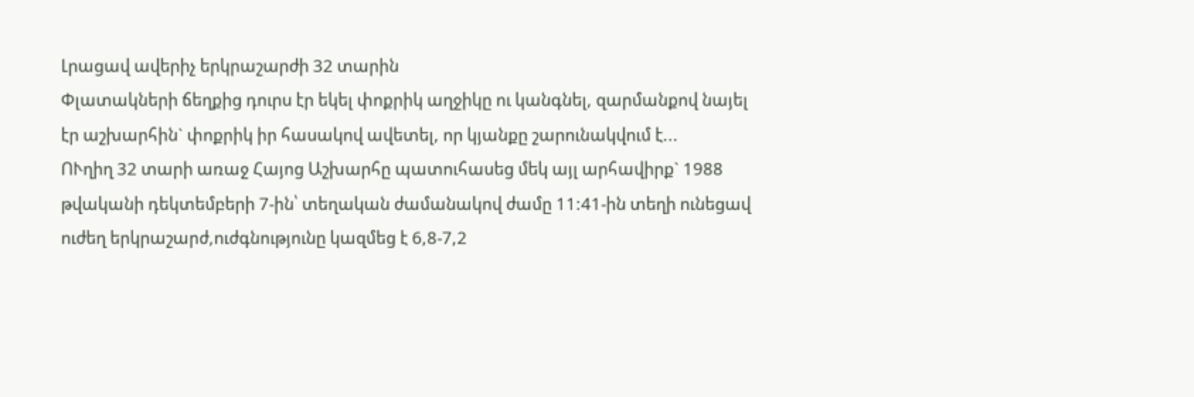Լրացավ ավերիչ երկրաշարժի 32 տարին
Փլատակների ճեղքից դուրս էր եկել փոքրիկ աղջիկը ու կանգնել, զարմանքով նայել էր աշխարհին` փոքրիկ իր հասակով ավետել, որ կյանքը շարունակվում է...
ՈՒղիղ 32 տարի առաջ Հայոց Աշխարհը պատուհասեց մեկ այլ արհավիրք` 1988 թվականի դեկտեմբերի 7-ին՝ տեղական ժամանակով ժամը 11:41-ին տեղի ունեցավ ուժեղ երկրաշարժ,ուժգնությունը կազմեց է 6,8-7,2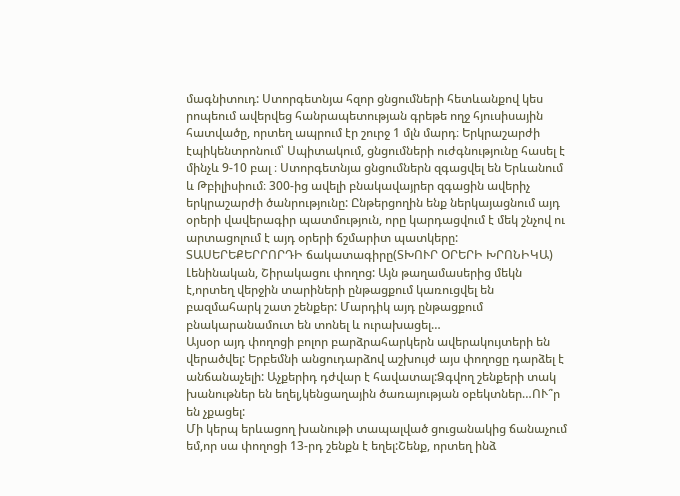մագնիտուդ: Ստորգետնյա հզոր ցնցումների հետևանքով կես րոպեում ավերվեց հանրապետության գրեթե ողջ հյուսիսային հատվածը, որտեղ ապրում էր շուրջ 1 մլն մարդ։ Երկրաշարժի էպիկենտրոնում՝ Սպիտակում, ցնցումների ուժգնությունը հասել է մինչև 9-10 բալ ։ Ստորգետնյա ցնցումներն զգացվել են Երևանում և Թբիլիսիում։ 300-ից ավելի բնակավայրեր զգացին ավերիչ երկրաշարժի ծանրությունը: Ընթերցողին ենք ներկայացնում այդ օրերի վավերագիր պատմություն, որը կարդացվում է մեկ շնչով ու արտացոլում է այդ օրերի ճշմարիտ պատկերը:
ՏԱՍԵՐԵՔԵՐՐՈՐԴԻ ճակատագիրը(ՏԽՈՒՐ ՕՐԵՐԻ ԽՐՈՆԻԿԱ)
Լենինական, Շիրակացու փողոց: Այն թաղամասերից մեկն է,որտեղ վերջին տարիների ընթացքում կառուցվել են բազմահարկ շատ շենքեր: Մարդիկ այդ ընթացքում բնակարանամուտ են տոնել և ուրախացել…
Այսօր այդ փողոցի բոլոր բարձրահարկերն ավերակույտերի են վերածվել: Երբեմնի անցուդարձով աշխույժ այս փողոցը դարձել է անճանաչելի: Աչքերիդ դժվար է հավատալ:Ձգվող շենքերի տակ խանութներ են եղել,կենցաղային ծառայության օբեկտներ…ՈՒ՞ր են չքացել:
Մի կերպ երևացող խանութի տապալված ցուցանակից ճանաչում եմ,որ սա փողոցի 13-րդ շենքն է եղել:Շենք, որտեղ ինձ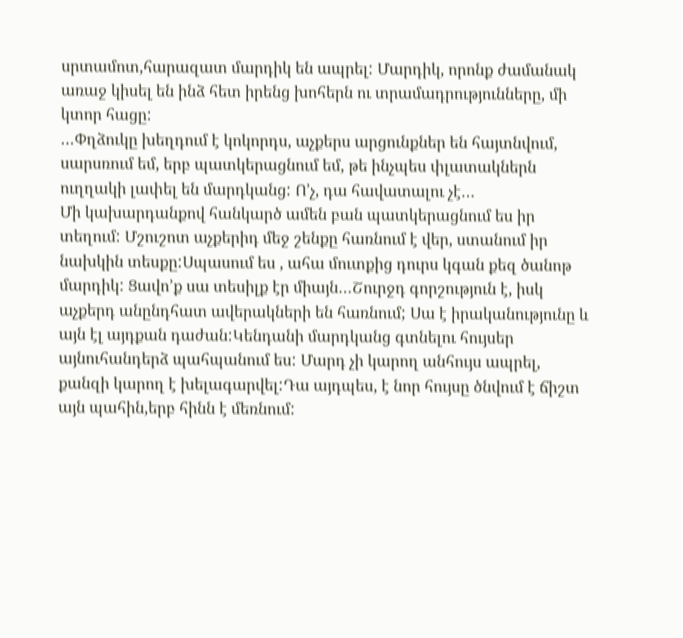սրտամոտ,հարազատ մարդիկ են ապրել: Մարդիկ, որոնք ժամանակ առաջ կիսել են ինձ հետ իրենց խոհերն ու տրամադրությունները, մի կտոր հացը:
…Փղձուկը խեղդում է կոկորդս, աչքերս արցունքներ են հայտնվում, սարսռում եմ, երբ պատկերացնում եմ, թե ինչպես փլատակներն ուղղակի լափել են մարդկանց: Ո’չ, դա հավատալու չէ…
Մի կախարդանքով հանկարծ ամեն բան պատկերացնում ես իր տեղում: Մշուշոտ աչքերիդ մեջ շենքը հառնում է վեր, ստանում իր նախկին տեսքը:Սպասում ես , ահա մուտքից դուրս կգան քեզ ծանոթ մարդիկ: Ցավո’ք սա տեսիլք էր միայն…Շուրջդ գորշություն է, իսկ աչքերդ անընդհատ ավերակների են հառնում; Սա է իրականությունը և այն էլ այդքան դաժան:Կենդանի մարդկանց գտնելու հույսեր այնուհանդերձ պահպանում ես: Մարդ չի կարող անհույս ապրել, քանզի կարող է խելագարվել:Դա այդպես, է նոր հույսը ծնվում է ճիշտ այն պահին,երբ հինն է մեռնում: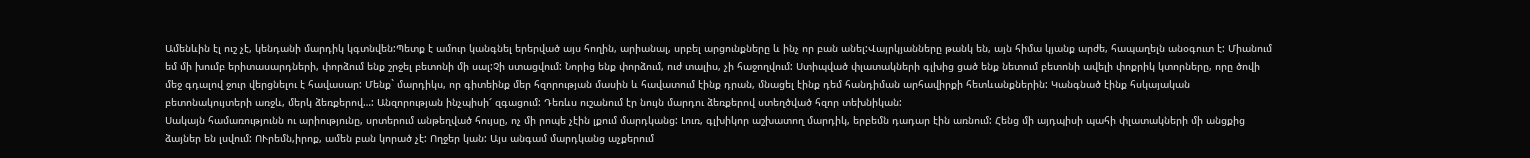Ամենևին էլ ուշ չէ, կենդանի մարդիկ կգտնվեն:Պետք է ամուր կանգնել երերված այս հողին, արիանալ, սրբել արցունքները և ինչ որ բան անել:Վայրկյանները թանկ են, այն հիմա կյանք արժե, հապաղելն անօգուտ է: Միանում եմ մի խումբ երիտասարդների, փորձում ենք շրջել բետոնի մի սալ:Չի ստացվում: Նորից ենք փորձում, ուժ տալիս, չի հաջողվում: Ստիպված փլատակների գլխից ցած ենք նետում բետոնի ավելի փոքրիկ կտորները, որը ծովի մեջ գդալով ջուր վերցնելու է հավասար: Մենք` մարդիկս, որ գիտեինք մեր հզորության մասին և հավատում էինք դրան, մնացել էինք դեմ հանդիման արհավիրքի հետևանքներին: Կանգնած էինք հսկայական բետոնակույտերի առջև, մերկ ձեռքերով…: Անզորության ինչպիսի՜ զգացում: Դեռևս ուշանում էր նույն մարդու ձեռքերով ստեղծված հզոր տեխնիկան:
Սակայն համառությունն ու արիությունը, սրտերում անթեղված հույսը, ոչ մի րոպե չէին լքում մարդկանց: Լուռ, գլխիկոր աշխատող մարդիկ, երբեմն դադար էին առնում: Հենց մի այդպիսի պահի փլատակների մի անցքից ձայներ են լսվում: ՈՒրեմն,իրոք, ամեն բան կորած չէ: Ողջեր կան: Այս անգամ մարդկանց աչքերում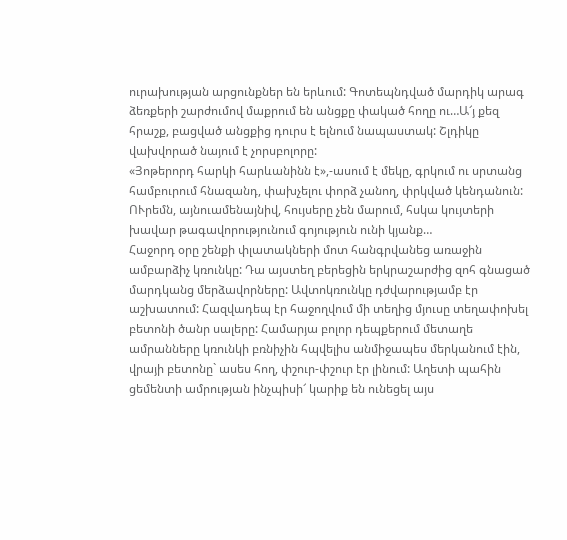ուրախության արցունքներ են երևում: Գոտեպնդված մարդիկ արագ ձեռքերի շարժումով մաքրում են անցքը փակած հողը ու…Ա՜յ քեզ հրաշք, բացված անցքից դուրս է ելնում նապաստակ: Շլդիկը վախվորած նայում է չորսբոլորը:
«Յոթերորդ հարկի հարևանինն է»,-ասում է մեկը, գրկում ու սրտանց համբուրում հնազանդ, փախչելու փորձ չանող, փրկված կենդանուն: ՈՒրեմն, այնուամենայնիվ, հույսերը չեն մարում, հսկա կույտերի խավար թագավորությունում գոյություն ունի կյանք…
Հաջորդ օրը շենքի փլատակների մոտ հանգրվանեց առաջին ամբարձիչ կռունկը: Դա այստեղ բերեցին երկրաշարժից զոհ գնացած մարդկանց մերձավորները: Ավտոկռունկը դժվարությամբ էր աշխատում: Հազվադեպ էր հաջողվում մի տեղից մյուսը տեղափոխել բետոնի ծանր սալերը: Համարյա բոլոր դեպքերում մետաղե ամրանները կռունկի բռնիչին հպվելիս անմիջապես մերկանում էին, վրայի բետոնը` ասես հող, փշուր-փշուր էր լինում: Աղետի պահին ցեմենտի ամրության ինչպիսի՜ կարիք են ունեցել այս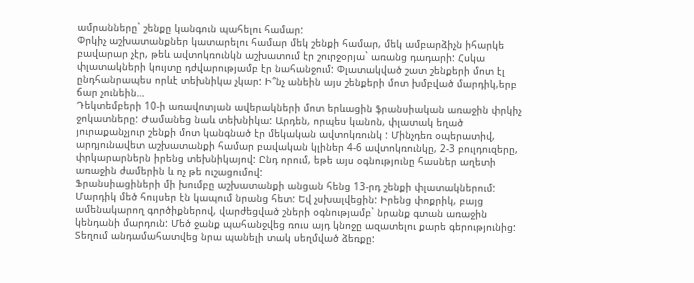ամրանները` շենքը կանգուն պահելու համար:
Փրկիչ աշխատանքներ կատարելու համար մեկ շենքի համար, մեկ ամբարձիչն իհարկե բավարար չէր, թեև ավտոկռունկն աշխատում էր շուրջօրյա` առանց դադարի: Հսկա փլատակների կույտը դժվարությամբ էր նահանջում: Փլատակված շատ շենքերի մոտ էլ ընդհանրապես որևէ տեխնիկա չկար: Ի՞նչ անեին այս շենքերի մոտ խմբված մարդիկ,երբ ճար չունեին…
Դեկտեմբերի 10-ի առավոտյան ավերակների մոտ երևացին ֆրանսիական առաջին փրկիչ ջոկատները: Ժամանեց նաև տեխնիկա: Արդեն, որպես կանոն, փլատակ եղած յուրաքանչյուր շենքի մոտ կանգնած էր մեկական ավտոկռունկ : Մինչդեռ օպերատիվ, արդյունավետ աշխատանքի համար բավական կլիներ 4-6 ավտոկռունկը, 2-3 բուլդուզերը, փրկարարներն իրենց տեխնիկայով: Ընդ որում, եթե այս օգնությունը հասներ աղետի առաջին ժամերին և ոչ թե ուշացումով:
Ֆրանսիացիների մի խումբը աշխատանքի անցան հենց 13-րդ շենքի փլատակներում: Մարդիկ մեծ հույսեր էն կապում նրանց հետ: Եվ չսխալվեցին: Իրենց փոքրիկ, բայց ամենակարող գործիքներով, վարժեցված շների օգնությամբ` նրանք գտան առաջին կենդանի մարդուն: Մեծ ջանք պահանջվեց ռուս այդ կնոջը ազատելու քարե գերությունից: Տեղում անդամահատվեց նրա պանելի տակ սեղմված ձեռքը: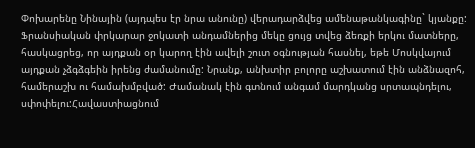Փոխարենը Նինային (այդպես էր նրա անունը) վերադարձվեց ամենաթանկագինը` կյանքը:
Ֆրանսիական փրկարար ջոկատի անդամներից մեկը ցույց տվեց ձեռքի երկու մատները, հասկացրեց, որ այդքան օր կարող էին ավելի շուտ օգնության հասնել, եթե Մոսկվայում այդքան չձգձգեին իրենց ժամանումը: Նրանք, անխտիր բոլորը աշխատում էին անձնազոհ, համերաշխ ու համախմբված: Ժամանակ էին գտնում անգամ մարդկանց սրտապնդելու, սփոփելու:Հավաստիացնում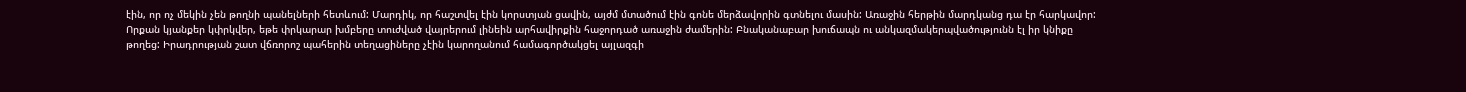էին, որ ոչ մեկին չեն թողնի պանելների հետևում: Մարդիկ, որ հաշտվել էին կորստյան ցավին, այժմ մտածում էին գոնե մերձավորին գտնելու մասին: Առաջին հերթին մարդկանց դա էր հարկավոր: Որքան կյանքեր կփրկվեր, եթե փրկարար խմբերը տուժված վայրերում լինեին արհավիրքին հաջորդած առաջին ժամերին: Բնականաբար խուճապն ու անկազմակերպվածությունն էլ իր կնիքը թողեց: Իրադրության շատ վճռորոշ պահերին տեղացիները չէին կարողանում համագործակցել այլազգի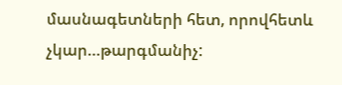մասնագետների հետ, որովհետև չկար…թարգմանիչ: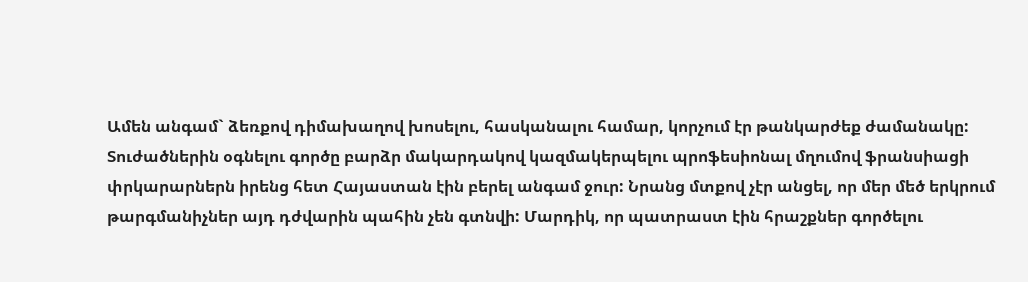Ամեն անգամ` ձեռքով դիմախաղով խոսելու, հասկանալու համար, կորչում էր թանկարժեք ժամանակը: Տուժածներին օգնելու գործը բարձր մակարդակով կազմակերպելու պրոֆեսիոնալ մղումով ֆրանսիացի փրկարարներն իրենց հետ Հայաստան էին բերել անգամ ջուր: Նրանց մտքով չէր անցել, որ մեր մեծ երկրում թարգմանիչներ այդ դժվարին պահին չեն գտնվի: Մարդիկ, որ պատրաստ էին հրաշքներ գործելու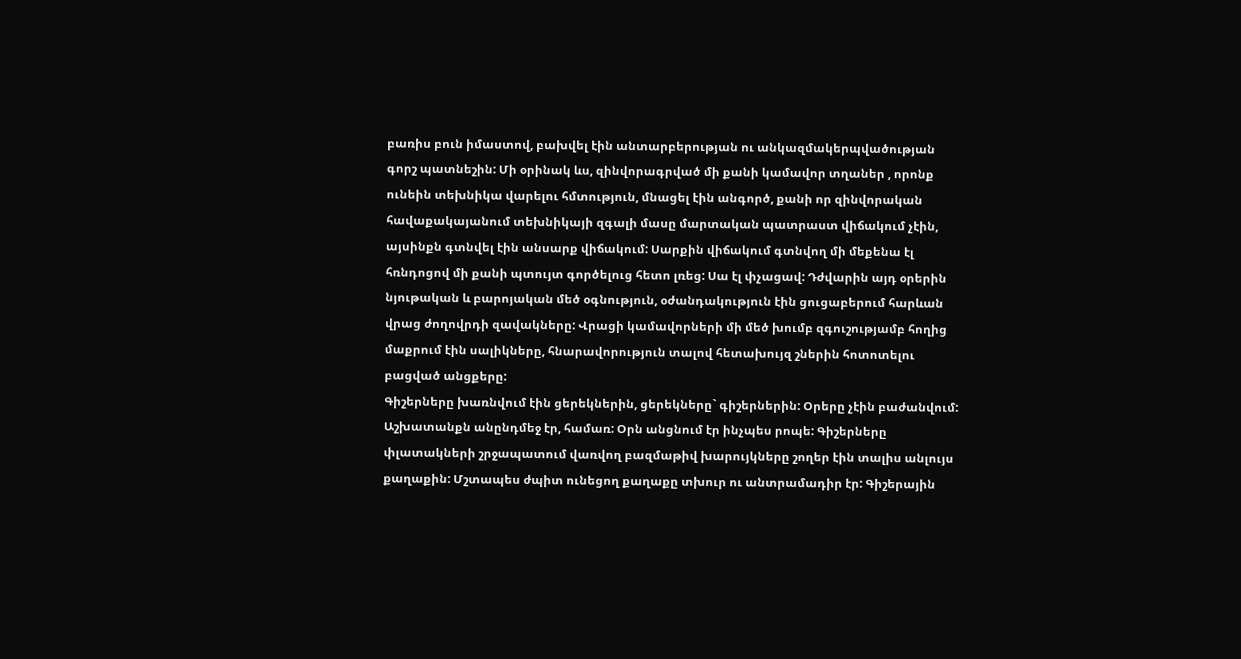բառիս բուն իմաստով, բախվել էին անտարբերության ու անկազմակերպվածության գորշ պատնեշին: Մի օրինակ ևս, զինվորագրված մի քանի կամավոր տղաներ , որոնք ունեին տեխնիկա վարելու հմտություն, մնացել էին անգործ, քանի որ զինվորական հավաքակայանում տեխնիկայի զգալի մասը մարտական պատրաստ վիճակում չէին, այսինքն գտնվել էին անսարք վիճակում: Սարքին վիճակում գտնվող մի մեքենա էլ հռնդոցով մի քանի պտույտ գործելուց հետո լռեց: Սա էլ փչացավ: Դժվարին այդ օրերին նյութական և բարոյական մեծ օգնություն, օժանդակություն էին ցուցաբերում հարևան վրաց ժողովրդի զավակները: Վրացի կամավորների մի մեծ խումբ զգուշությամբ հողից մաքրում էին սալիկները, հնարավորություն տալով հետախույզ շներին հոտոտելու բացված անցքերը:
Գիշերները խառնվում էին ցերեկներին, ցերեկները` գիշերներին: Օրերը չէին բաժանվում: Աշխատանքն անընդմեջ էր, համառ: Օրն անցնում էր ինչպես րոպե: Գիշերները փլատակների շրջապատում վառվող բազմաթիվ խարույկները շողեր էին տալիս անլույս քաղաքին: Մշտապես ժպիտ ունեցող քաղաքը տխուր ու անտրամադիր էր: Գիշերային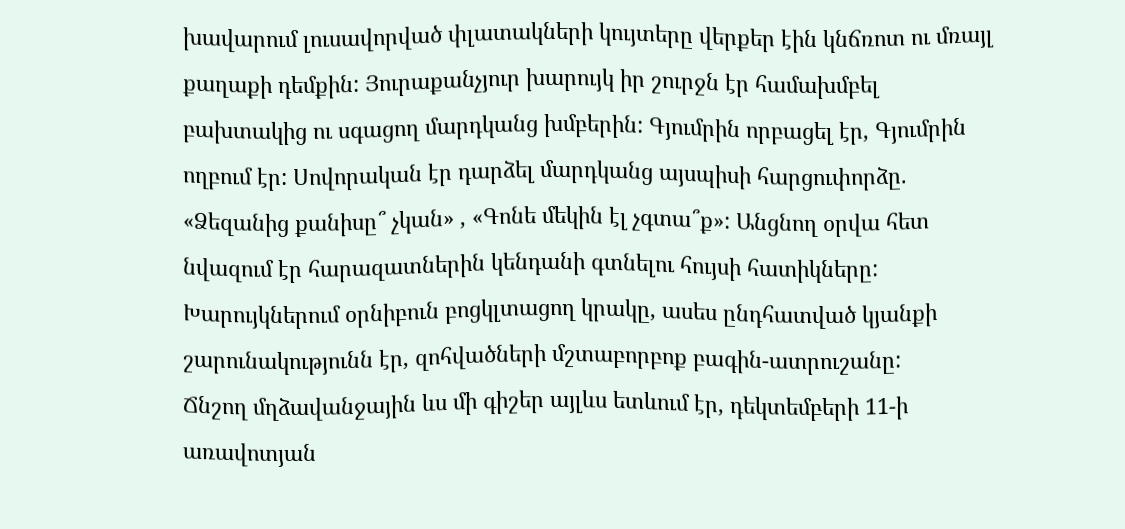խավարում լուսավորված փլատակների կույտերը վերքեր էին կնճռոտ ու մռայլ քաղաքի դեմքին: Յուրաքանչյուր խարույկ իր շուրջն էր համախմբել բախտակից ու սգացող մարդկանց խմբերին: Գյումրին որբացել էր, Գյումրին ողբում էր: Սովորական էր դարձել մարդկանց այսպիսի հարցուփորձը. «Ձեզանից քանիսը՞ չկան» , «Գոնե մեկին էլ չգտա՞ք»: Անցնող օրվա հետ նվազում էր հարազատներին կենդանի գտնելու հույսի հատիկները: Խարույկներում օրնիբուն բոցկլտացող կրակը, ասես ընդհատված կյանքի շարունակությունն էր, զոհվածների մշտաբորբոք բագին-ատրուշանը:
Ճնշող մղձավանջային ևս մի գիշեր այլևս ետևում էր, դեկտեմբերի 11-ի առավոտյան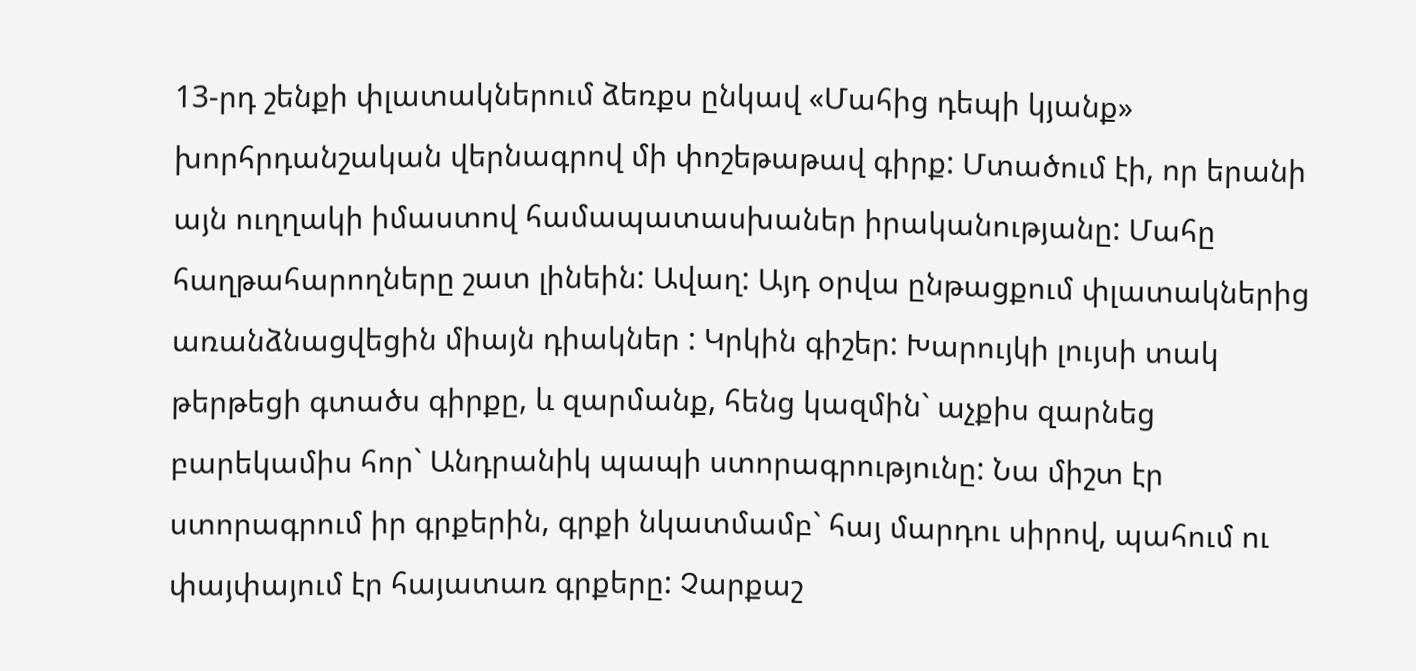13-րդ շենքի փլատակներում ձեռքս ընկավ «Մահից դեպի կյանք» խորհրդանշական վերնագրով մի փոշեթաթավ գիրք: Մտածում էի, որ երանի այն ուղղակի իմաստով համապատասխաներ իրականությանը: Մահը հաղթահարողները շատ լինեին: Ավաղ: Այդ օրվա ընթացքում փլատակներից առանձնացվեցին միայն դիակներ : Կրկին գիշեր: Խարույկի լույսի տակ թերթեցի գտածս գիրքը, և զարմանք, հենց կազմին` աչքիս զարնեց բարեկամիս հոր` Անդրանիկ պապի ստորագրությունը: Նա միշտ էր ստորագրում իր գրքերին, գրքի նկատմամբ` հայ մարդու սիրով, պահում ու փայփայում էր հայատառ գրքերը: Չարքաշ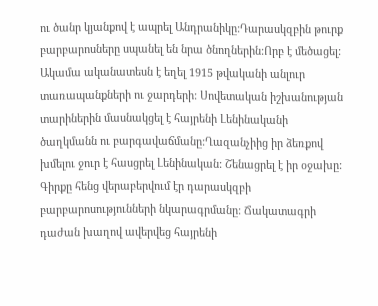ու ծանր կյանքով է ապրել Անդրանիկը:Դարասկզբին թուրք բարբարոսները սպանել են նրա ծնողներին:Որբ է մեծացել: Ակամա ականատեսն է եղել 1915 թվականի անլուր տառապանքների ու ջարդերի: Սովետական իշխանության տարիներին մասնակցել է հայրենի Լենինականի ծաղկմանն ու բարգավաճմանը:Ղազանչիից իր ձեռքով խմելու ջուր է հասցրել Լենինական: Շենացրել է իր օջախը: Գիրքը հենց վերաբերվում էր դարասկզբի բարբարոսությունների նկարագրմանը: Ճակատագրի դաժան խաղով ավերվեց հայրենի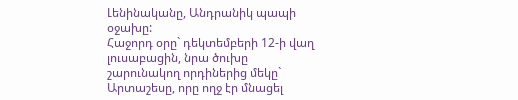Լենինականը, Անդրանիկ պապի օջախը:
Հաջորդ օրը` դեկտեմբերի 12-ի վաղ լուսաբացին, նրա ծուխը շարունակող որդիներից մեկը` Արտաշեսը, որը ողջ էր մնացել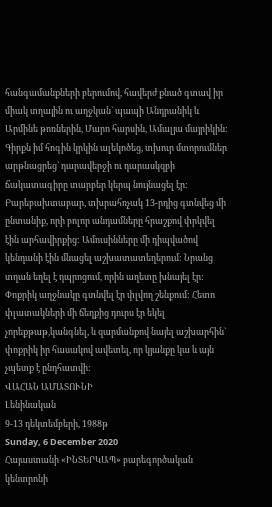հանգամանքների բերումով, հավերժ քնած գտավ իր միակ տղային ու աղջկան` պապի Անդրանիկ և Արմինե թոռներին, Մարո հարսին, Ամալյա մայրիկին:
Գիրքն իմ հոգին կրկին ալեկոծեց, տխուր մտորումներ արթնացրեց` դարավերջի ու դարասկզբի ճակատագիրը տարբեր կերպ նույնացել էր:
Բարեբախտաբար, տխրահռչակ 13-րդից գտնվեց մի ընտանիք, որի բոլոր անդամները հրաշքով փրկվել էին արհավիրքից: Ամուսինները մի դիպվածով կենդանի էին մնացել աշխատատեղերում: Նրանց տղան եղել է դպրոցում, որին աղետը խնայել էր: Փոքրիկ աղջնակը գտնվել էր փլվող շենքում: Հետո փլատակների մի ճեղքից դուրս էր եկել չորեքթաթ,կանգնել, և զարմանքով նայել աշխարհին` փոքրիկ իր հասակով ավետել, որ կյանքը կա և այն չպետք է ընդհատվի:
ՎԱՀԱՆ ԱՄԱՏՈՒՆԻ
Լենինական
9-13 դեկտեմբերի, 1988թ
Sunday, 6 December 2020
Հայաստանի «ԻՆՏԵՐԿԱՊ» բարեգործական կենտրոնի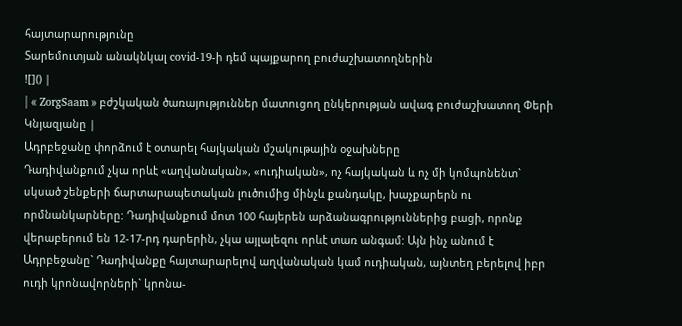հայտարարությունը
Տարեմուտյան անակնկալ covid-19-ի դեմ պայքարող բուժաշխատողներին
![]() |
| « ZorgSaam » բժշկական ծառայություններ մատուցող ընկերության ավագ բուժաշխատող Փերի Կնյազյանը |
Ադրբեջանը փորձում է օտարել հայկական մշակութային օջախները
Դադիվանքում չկա որևէ «աղվանական», «ուդիական», ոչ հայկական և ոչ մի կոմպոնենտ` սկսած շենքերի ճարտարապետական լուծումից մինչև քանդակը, խաչքարերն ու որմնանկարները: Դադիվանքում մոտ 100 հայերեն արձանագրություններից բացի, որոնք վերաբերում են 12-17-րդ դարերին, չկա այլալեզու որևէ տառ անգամ: Այն ինչ անում է Ադրբեջանը` Դադիվանքը հայտարարելով աղվանական կամ ուդիական, այնտեղ բերելով իբր ուդի կրոնավորների` կրոնա-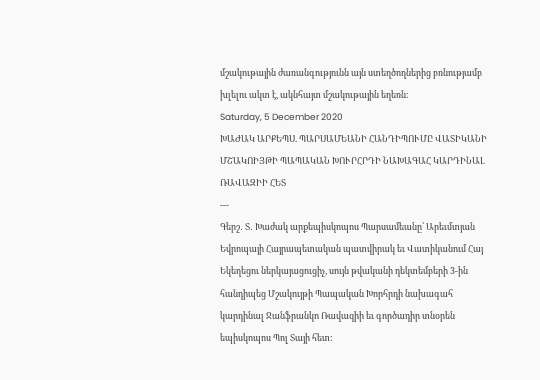մշակութային ժառանգությունն այն ստեղծողներից բռնությամբ խլելու ակտ է, ակնհայտ մշակութային եղեռն:
Saturday, 5 December 2020
ԽԱԺԱԿ ԱՐՔԵՊՍ. ՊԱՐՍԱՄԵԱՆԻ ՀԱՆԴԻՊՈՒՄԸ ՎԱՏԻԿԱՆԻ ՄՇԱԿՈԻՅԹԻ ՊԱՊԱԿԱՆ ԽՈՒՐՀՐԴԻ ՆԱԽԱԳԱՀ ԿԱՐԴԻՆԱԼ ՌԱՎԱԶԻԻ ՀԵՏ
---
Գերշ․ Տ․ Խաժակ արքեպիսկոպոս Պարսամեանը՝ Արեւմտյան Եվրոպայի Հայրապետական պատվիրակ եւ Վատիկանում Հայ Եկեղեցու ներկայացուցիչ, սույն թվականի դեկտեմբերի 3-ին հանդիպեց Մշակույթի Պապական Խորհրդի նախագահ կարդինալ Ջանֆրանկո Ռավազիի եւ գործադիր տնօրեն եպիսկոպոս Պոլ Տայի հետ: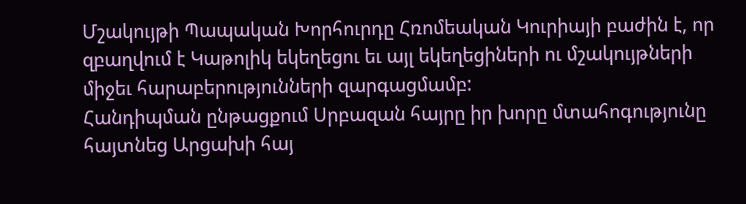Մշակույթի Պապական Խորհուրդը Հռոմեական Կուրիայի բաժին է, որ զբաղվում է Կաթոլիկ եկեղեցու եւ այլ եկեղեցիների ու մշակույթների միջեւ հարաբերությունների զարգացմամբ:
Հանդիպման ընթացքում Սրբազան հայրը իր խորը մտահոգությունը հայտնեց Արցախի հայ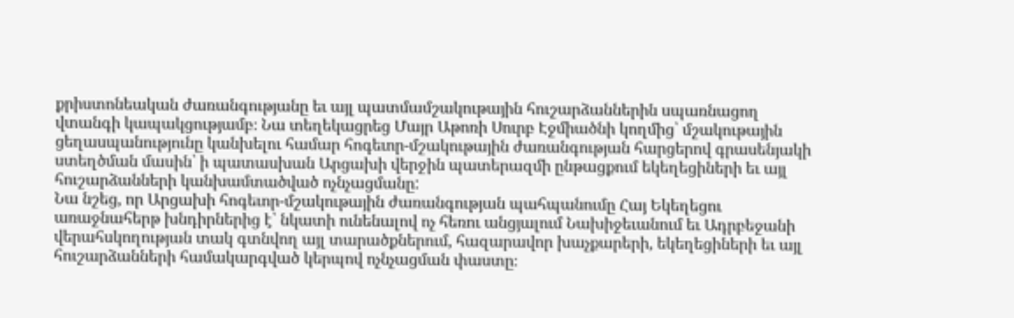քրիստոնեական ժառանգությանը եւ այլ պատմամշակութային հուշարձաններին սպառնացող վտանգի կապակցությամբ։ Նա տեղեկացրեց Մայր Աթոռի Սուրբ Էջմիածնի կողմից՝ մշակութային ցեղասպանությունը կանխելու համար հոգեւոր-մշակութային ժառանգության հարցերով գրասենյակի ստեղծման մասին՝ ի պատասխան Արցախի վերջին պատերազմի ընթացքում եկեղեցիների եւ այլ հուշարձանների կանխամտածված ոչնչացմանը:
Նա նշեց, որ Արցախի հոգեւոր-մշակութային ժառանգության պահպանումը Հայ Եկեղեցու առաջնահերթ խնդիրներից է՝ նկատի ունենալով ոչ հեռու անցյալում Նախիջեւանում եւ Ադրբեջանի վերահսկողության տակ գտնվող այլ տարածքներում, հազարավոր խաչքարերի, եկեղեցիների եւ այլ հուշարձանների համակարգված կերպով ոչնչացման փաստը։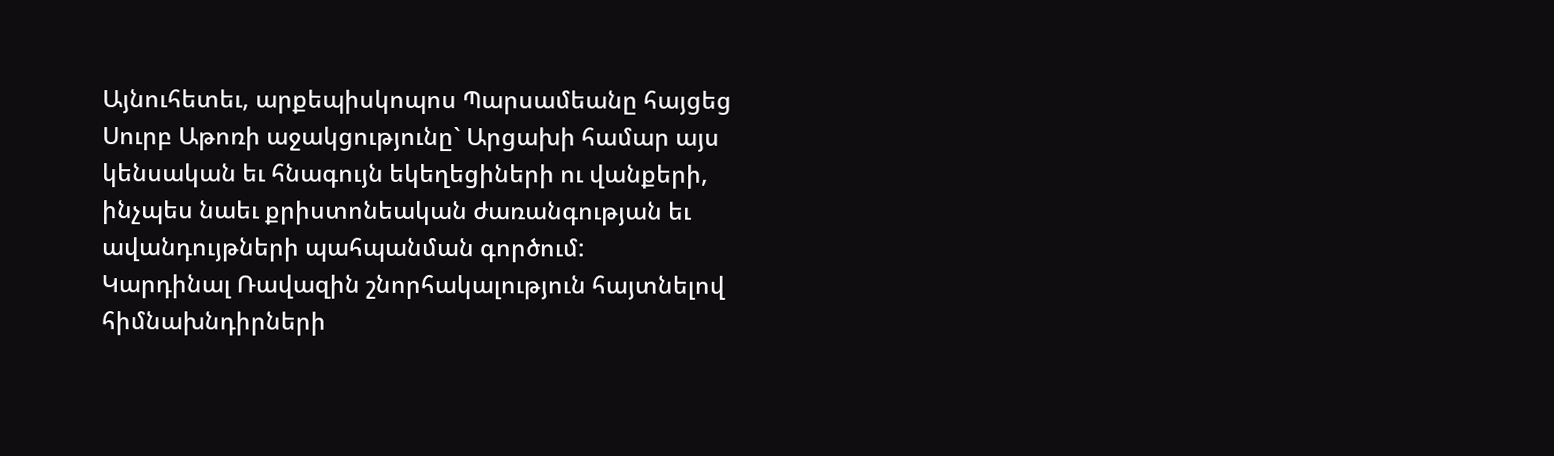Այնուհետեւ, արքեպիսկոպոս Պարսամեանը հայցեց Սուրբ Աթոռի աջակցությունը` Արցախի համար այս կենսական եւ հնագույն եկեղեցիների ու վանքերի, ինչպես նաեւ քրիստոնեական ժառանգության եւ ավանդույթների պահպանման գործում:
Կարդինալ Ռավազին շնորհակալություն հայտնելով հիմնախնդիրների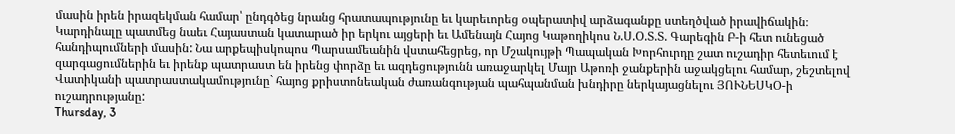մասին իրեն իրազեկման համար՝ ընդգծեց նրանց հրատապությունը եւ կարեւորեց օպերատիվ արձագանքը ստեղծված իրավիճակին։ Կարդինալը պատմեց նաեւ Հայաստան կատարած իր երկու այցերի եւ Ամենայն Հայոց Կաթողիկոս Ն.Ս.Օ.Տ.Տ. Գարեգին Բ-ի հետ ունեցած հանդիպումների մասին: Նա արքեպիսկոպոս Պարսամեանին վստահեցրեց, որ Մշակույթի Պապական Խորհուրդը շատ ուշադիր հետեւում է զարգացումներին եւ իրենք պատրաստ են իրենց փորձը եւ ազդեցությունն առաջարկել Մայր Աթոռի ջանքերին աջակցելու համար, շեշտելով Վատիկանի պատրաստակամությունը` հայոց քրիստոնեական ժառանգության պահպանման խնդիրը ներկայացնելու ՅՈՒՆԵՍԿՕ-ի ուշադրությանը:
Thursday, 3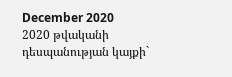December 2020
2020 թվականի դեսպանության կայքի`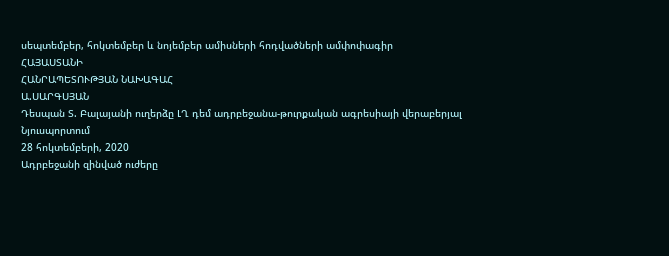սեպտեմբեր, հոկտեմբեր և նոյեմբեր ամիսների հոդվածների ամփոփագիր
ՀԱՅԱՍՏԱՆԻ
ՀԱՆՐԱՊԵՏՈՒԹՅԱՆ ՆԱԽԱԳԱՀ
Ա.ՍԱՐԳՍՅԱՆ
Դեսպան Տ. Բալայանի ուղերձը ԼՂ դեմ ադրբեջանա-թուրքական ագրեսիայի վերաբերյալ Նյուսպորտում
28 հոկտեմբերի, 2020
Ադրբեջանի զինված ուժերը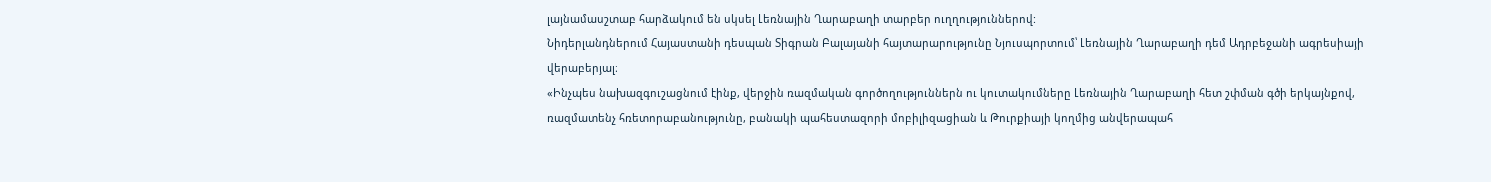լայնամասշտաբ հարձակում են սկսել Լեռնային Ղարաբաղի տարբեր ուղղություններով:
Նիդերլանդներում Հայաստանի դեսպան Տիգրան Բալայանի հայտարարությունը Նյուսպորտում՝ Լեռնային Ղարաբաղի դեմ Ադրբեջանի ագրեսիայի վերաբերյալ։
«Ինչպես նախազգուշացնում էինք, վերջին ռազմական գործողություններն ու կուտակումները Լեռնային Ղարաբաղի հետ շփման գծի երկայնքով, ռազմատենչ հռետորաբանությունը, բանակի պահեստազորի մոբիլիզացիան և Թուրքիայի կողմից անվերապահ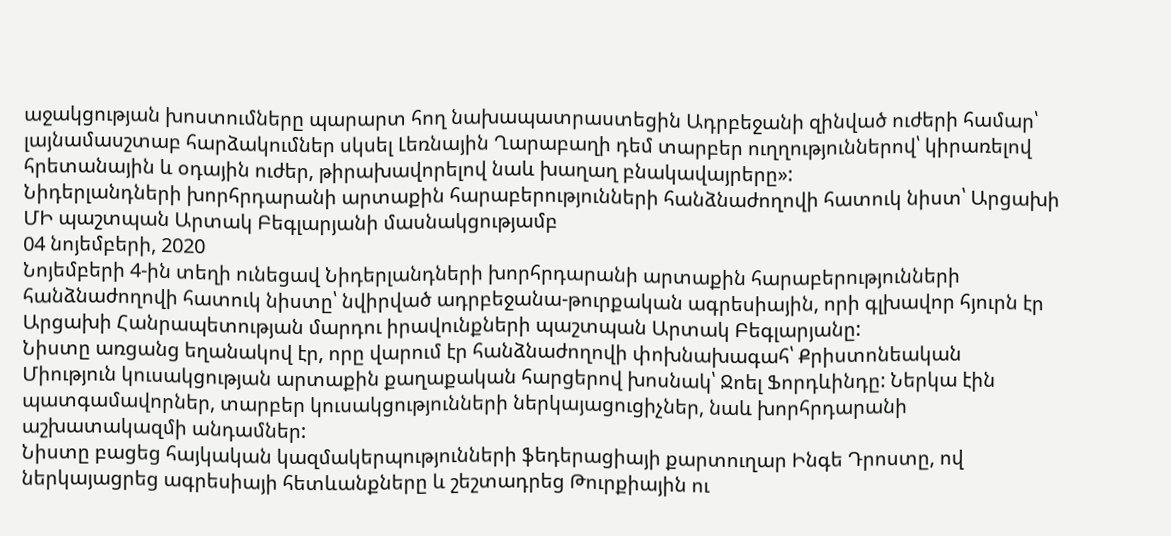աջակցության խոստումները պարարտ հող նախապատրաստեցին Ադրբեջանի զինված ուժերի համար՝ լայնամասշտաբ հարձակումներ սկսել Լեռնային Ղարաբաղի դեմ տարբեր ուղղություններով՝ կիրառելով հրետանային և օդային ուժեր, թիրախավորելով նաև խաղաղ բնակավայրերը»:
Նիդերլանդների խորհրդարանի արտաքին հարաբերությունների հանձնաժողովի հատուկ նիստ՝ Արցախի ՄԻ պաշտպան Արտակ Բեգլարյանի մասնակցությամբ
04 նոյեմբերի, 2020
Նոյեմբերի 4-ին տեղի ունեցավ Նիդերլանդների խորհրդարանի արտաքին հարաբերությունների հանձնաժողովի հատուկ նիստը՝ նվիրված ադրբեջանա-թուրքական ագրեսիային, որի գլխավոր հյուրն էր Արցախի Հանրապետության մարդու իրավունքների պաշտպան Արտակ Բեգլարյանը:
Նիստը առցանց եղանակով էր, որը վարում էր հանձնաժողովի փոխնախագահ՝ Քրիստոնեական Միություն կուսակցության արտաքին քաղաքական հարցերով խոսնակ՝ Ջոել Ֆորդևինդը: Ներկա էին պատգամավորներ, տարբեր կուսակցությունների ներկայացուցիչներ, նաև խորհրդարանի աշխատակազմի անդամներ:
Նիստը բացեց հայկական կազմակերպությունների ֆեդերացիայի քարտուղար Ինգե Դրոստը, ով ներկայացրեց ագրեսիայի հետևանքները և շեշտադրեց Թուրքիային ու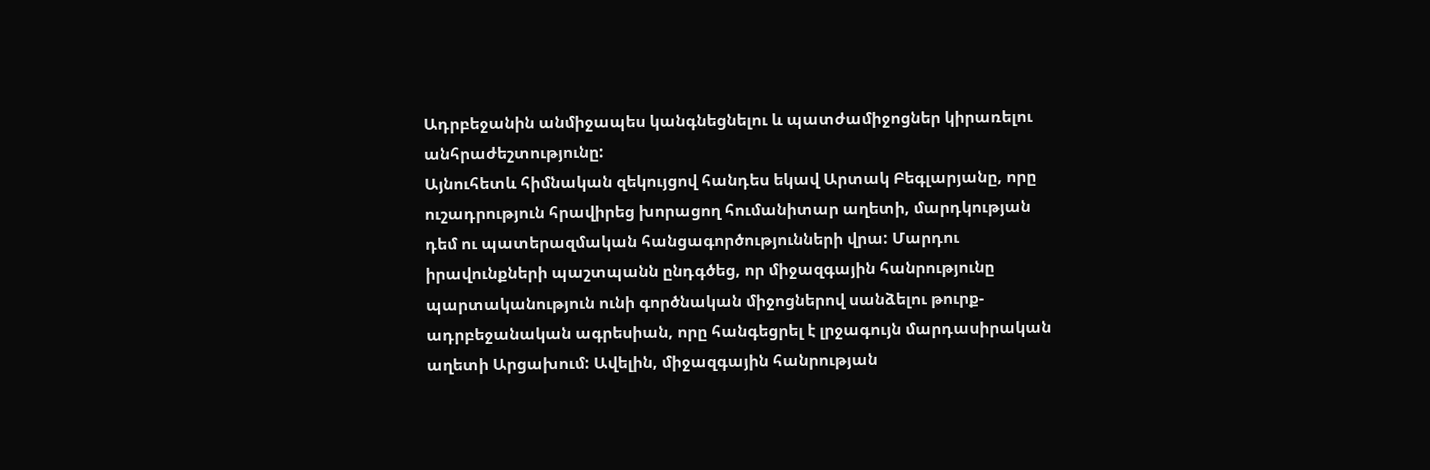Ադրբեջանին անմիջապես կանգնեցնելու և պատժամիջոցներ կիրառելու անհրաժեշտությունը:
Այնուհետև հիմնական զեկույցով հանդես եկավ Արտակ Բեգլարյանը, որը ուշադրություն հրավիրեց խորացող հումանիտար աղետի, մարդկության դեմ ու պատերազմական հանցագործությունների վրա: Մարդու իրավունքների պաշտպանն ընդգծեց, որ միջազգային հանրությունը պարտականություն ունի գործնական միջոցներով սանձելու թուրք-ադրբեջանական ագրեսիան, որը հանգեցրել է լրջագույն մարդասիրական աղետի Արցախում: Ավելին, միջազգային հանրության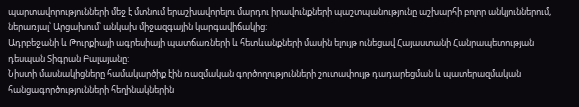պարտավորությունների մեջ է մտնում երաշխավորելու մարդու իրավունքների պաշտպանությունը աշխարհի բոլոր անկյուններում, ներառյալ՝ Արցախում՝ անկախ միջազգային կարգավիճակից:
Ադրբեջանի և Թուրքիայի ագրեսիայի պատճառների և հետևանքների մասին ելույթ ունեցավ Հայաստանի Հանրապետության դեսպան Տիգրան Բալայանը:
Նիստի մասնակիցները համակարծիք էին ռազմական գործողությունների շուտափույթ դադարեցման և պատերազմական հանցագործությունների հեղինակներին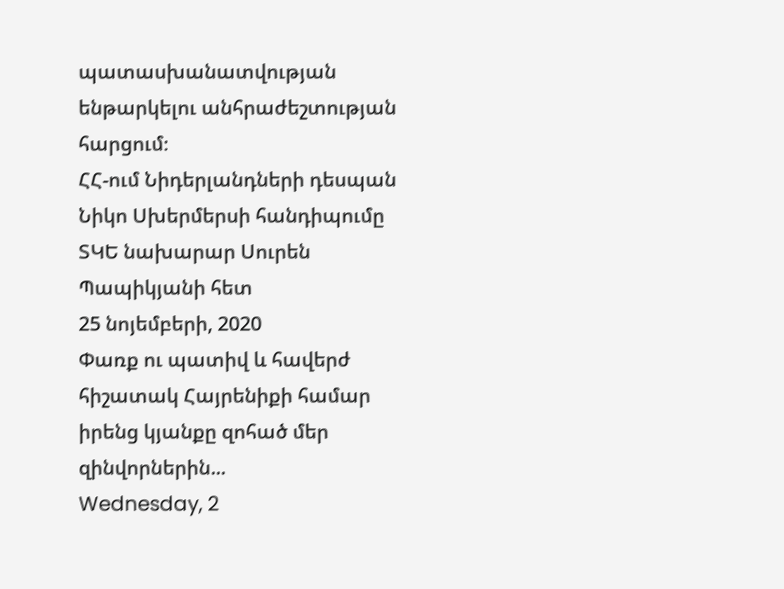պատասխանատվության ենթարկելու անհրաժեշտության հարցում։
ՀՀ-ում Նիդերլանդների դեսպան Նիկո Սխերմերսի հանդիպումը ՏԿԵ նախարար Սուրեն Պապիկյանի հետ
25 նոյեմբերի, 2020
Փառք ու պատիվ և հավերժ հիշատակ Հայրենիքի համար իրենց կյանքը զոհած մեր զինվորներին...
Wednesday, 2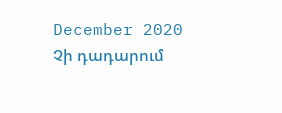December 2020
Չի դադարում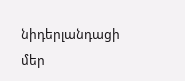նիդերլանդացի մեր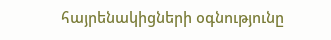հայրենակիցների օգնությունը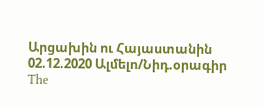Արցախին ու Հայաստանին
02.12.2020 Ալմելո/Նիդ.օրագիր
The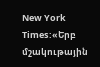New York Times:«Երբ մշակութային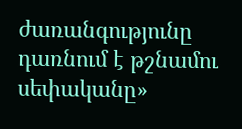ժառանգությունը դառնում է թշնամու սեփականը»